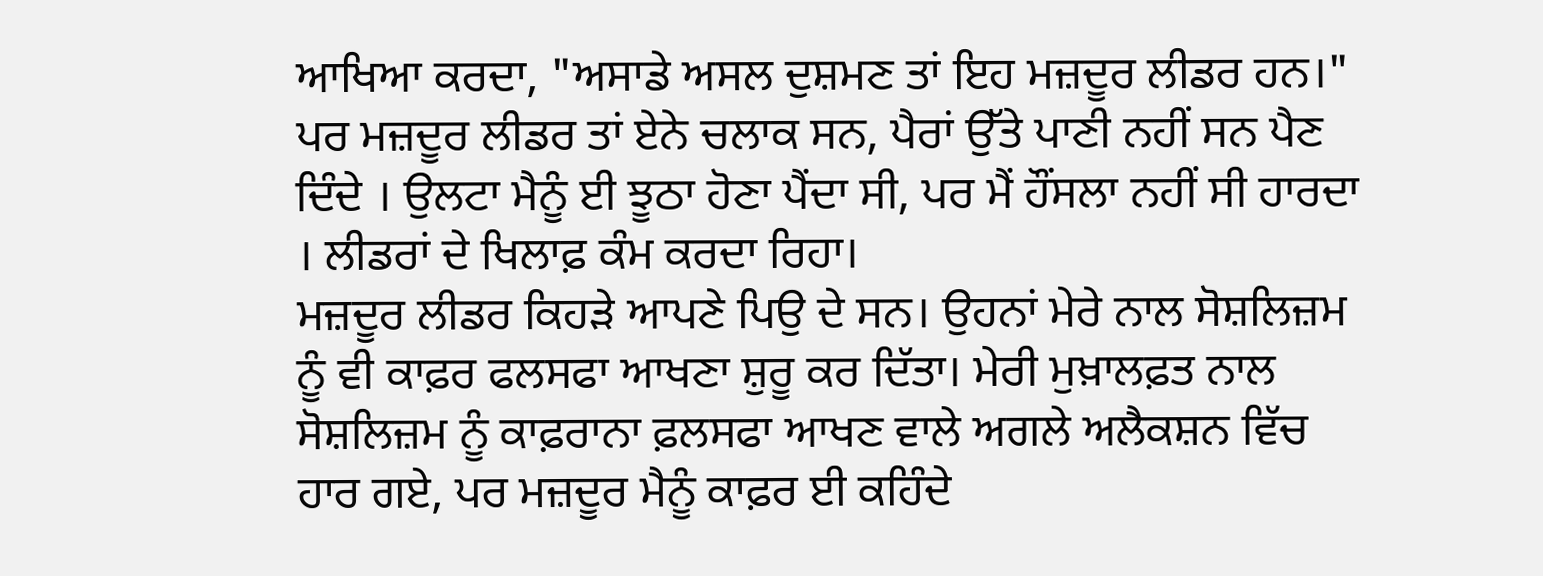ਆਖਿਆ ਕਰਦਾ, "ਅਸਾਡੇ ਅਸਲ ਦੁਸ਼ਮਣ ਤਾਂ ਇਹ ਮਜ਼ਦੂਰ ਲੀਡਰ ਹਨ।" ਪਰ ਮਜ਼ਦੂਰ ਲੀਡਰ ਤਾਂ ਏਨੇ ਚਲਾਕ ਸਨ, ਪੈਰਾਂ ਉੱਤੇ ਪਾਣੀ ਨਹੀਂ ਸਨ ਪੈਣ ਦਿੰਦੇ । ਉਲਟਾ ਮੈਨੂੰ ਈ ਝੂਠਾ ਹੋਣਾ ਪੈਂਦਾ ਸੀ, ਪਰ ਮੈਂ ਹੌਂਸਲਾ ਨਹੀਂ ਸੀ ਹਾਰਦਾ । ਲੀਡਰਾਂ ਦੇ ਖਿਲਾਫ਼ ਕੰਮ ਕਰਦਾ ਰਿਹਾ।
ਮਜ਼ਦੂਰ ਲੀਡਰ ਕਿਹੜੇ ਆਪਣੇ ਪਿਉ ਦੇ ਸਨ। ਉਹਨਾਂ ਮੇਰੇ ਨਾਲ ਸੋਸ਼ਲਿਜ਼ਮ ਨੂੰ ਵੀ ਕਾਫ਼ਰ ਫਲਸਫਾ ਆਖਣਾ ਸ਼ੁਰੂ ਕਰ ਦਿੱਤਾ। ਮੇਰੀ ਮੁਖ਼ਾਲਫ਼ਤ ਨਾਲ ਸੋਸ਼ਲਿਜ਼ਮ ਨੂੰ ਕਾਫ਼ਰਾਨਾ ਫ਼ਲਸਫਾ ਆਖਣ ਵਾਲੇ ਅਗਲੇ ਅਲੈਕਸ਼ਨ ਵਿੱਚ ਹਾਰ ਗਏ, ਪਰ ਮਜ਼ਦੂਰ ਮੈਨੂੰ ਕਾਫ਼ਰ ਈ ਕਹਿੰਦੇ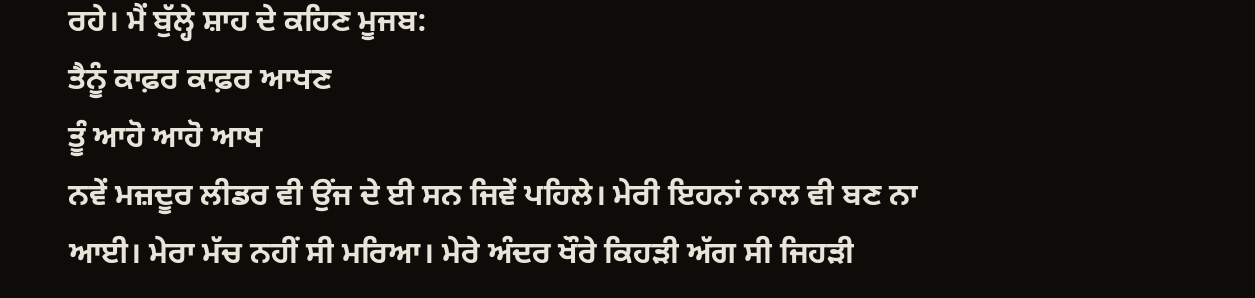ਰਹੇ। ਮੈਂ ਬੁੱਲ੍ਹੇ ਸ਼ਾਹ ਦੇ ਕਹਿਣ ਮੂਜਬ:
ਤੈਨੂੰ ਕਾਫ਼ਰ ਕਾਫ਼ਰ ਆਖਣ
ਤੂੰ ਆਹੋ ਆਹੋ ਆਖ
ਨਵੇਂ ਮਜ਼ਦੂਰ ਲੀਡਰ ਵੀ ਉਂਜ ਦੇ ਈ ਸਨ ਜਿਵੇਂ ਪਹਿਲੇ। ਮੇਰੀ ਇਹਨਾਂ ਨਾਲ ਵੀ ਬਣ ਨਾ ਆਈ। ਮੇਰਾ ਮੱਚ ਨਹੀਂ ਸੀ ਮਰਿਆ। ਮੇਰੇ ਅੰਦਰ ਖੌਰੇ ਕਿਹੜੀ ਅੱਗ ਸੀ ਜਿਹੜੀ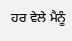ਹਰ ਵੇਲੇ ਮੈਨੂੰ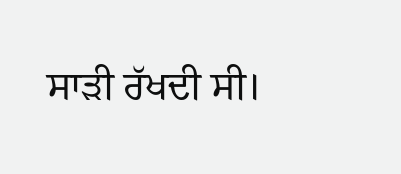ਸਾੜੀ ਰੱਖਦੀ ਸੀ।